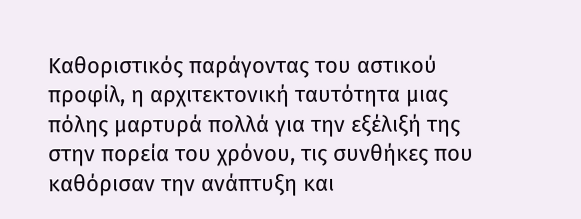Καθοριστικός παράγοντας του αστικού προφίλ, η αρχιτεκτονική ταυτότητα μιας πόλης μαρτυρά πολλά για την εξέλιξή της στην πορεία του χρόνου, τις συνθήκες που καθόρισαν την ανάπτυξη και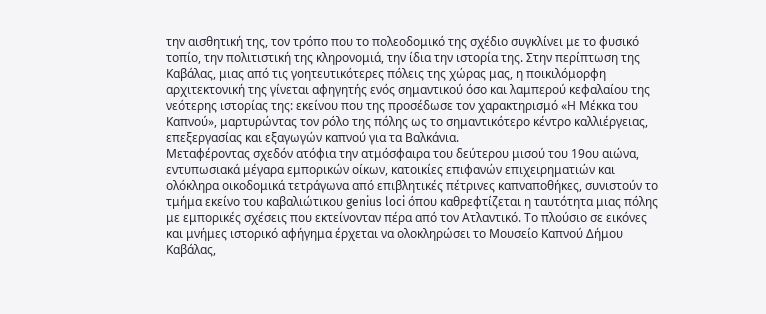την αισθητική της, τον τρόπο που το πολεοδομικό της σχέδιο συγκλίνει με το φυσικό τοπίο, την πολιτιστική της κληρονομιά, την ίδια την ιστορία της. Στην περίπτωση της Καβάλας, μιας από τις γοητευτικότερες πόλεις της χώρας μας, η ποικιλόμορφη αρχιτεκτονική της γίνεται αφηγητής ενός σημαντικού όσο και λαμπερού κεφαλαίου της νεότερης ιστορίας της: εκείνου που της προσέδωσε τον χαρακτηρισμό «Η Μέκκα του Καπνού», μαρτυρώντας τον ρόλο της πόλης ως το σημαντικότερο κέντρο καλλιέργειας, επεξεργασίας και εξαγωγών καπνού για τα Βαλκάνια.
Μεταφέροντας σχεδόν ατόφια την ατμόσφαιρα του δεύτερου μισού του 19ου αιώνα, εντυπωσιακά μέγαρα εμπορικών οίκων, κατοικίες επιφανών επιχειρηματιών και ολόκληρα οικοδομικά τετράγωνα από επιβλητικές πέτρινες καπναποθήκες, συνιστούν το τμήμα εκείνο του καβαλιώτικου genius loci όπου καθρεφτίζεται η ταυτότητα μιας πόλης με εμπορικές σχέσεις που εκτείνονταν πέρα από τον Ατλαντικό. Το πλούσιο σε εικόνες και μνήμες ιστορικό αφήγημα έρχεται να ολοκληρώσει το Μουσείο Καπνού Δήμου Καβάλας,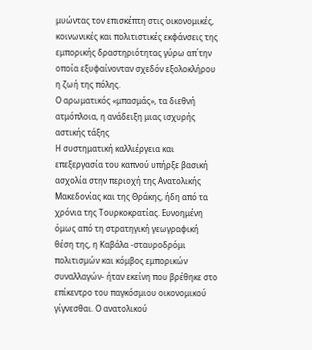μυώντας τον επισκέπτη στις οικονομικές, κοινωνικές και πολιτιστικές εκφάνσεις της εμπορικής δραστηριότητας γύρω απ΄την οποία εξυφαίνονταν σχεδόν εξολοκλήρου η ζωή της πόλης.
Ο αρωματικός «μπασμάς», τα διεθνή ατμόπλοια, η ανάδειξη μιας ισχυρής αστικής τάξης
Η συστηματική καλλιέργεια και επεξεργασία του καπνού υπήρξε βασική ασχολία στην περιοχή της Ανατολικής Μακεδονίας και της Θράκης, ήδη από τα χρόνια της Τουρκοκρατίας. Ευνοημένη όμως από τη στρατηγική γεωγραφική θέση της, η Καβάλα -σταυροδρόμι πολιτισμών και κόμβος εμπορικών συναλλαγών- ήταν εκείνη που βρέθηκε στο επίκεντρο του παγκόσμιου οικονομικού γίγνεσθαι. Ο ανατολικού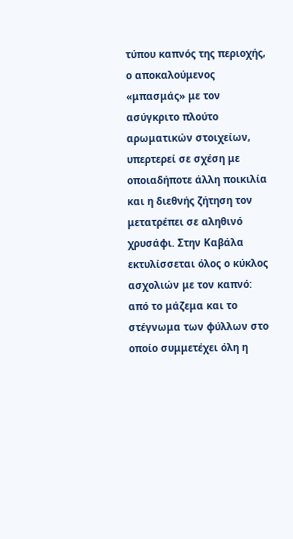τύπου καπνός της περιοχής, ο αποκαλούμενος «μπασμάς» με τον ασύγκριτο πλούτο αρωματικών στοιχείων, υπερτερεί σε σχέση με οποιαδήποτε άλλη ποικιλία και η διεθνής ζήτηση τον μετατρέπει σε αληθινό χρυσάφι. Στην Καβάλα εκτυλίσσεται όλος ο κύκλος ασχολιών με τον καπνό: από το μάζεμα και το στέγνωμα των φύλλων στο οποίο συμμετέχει όλη η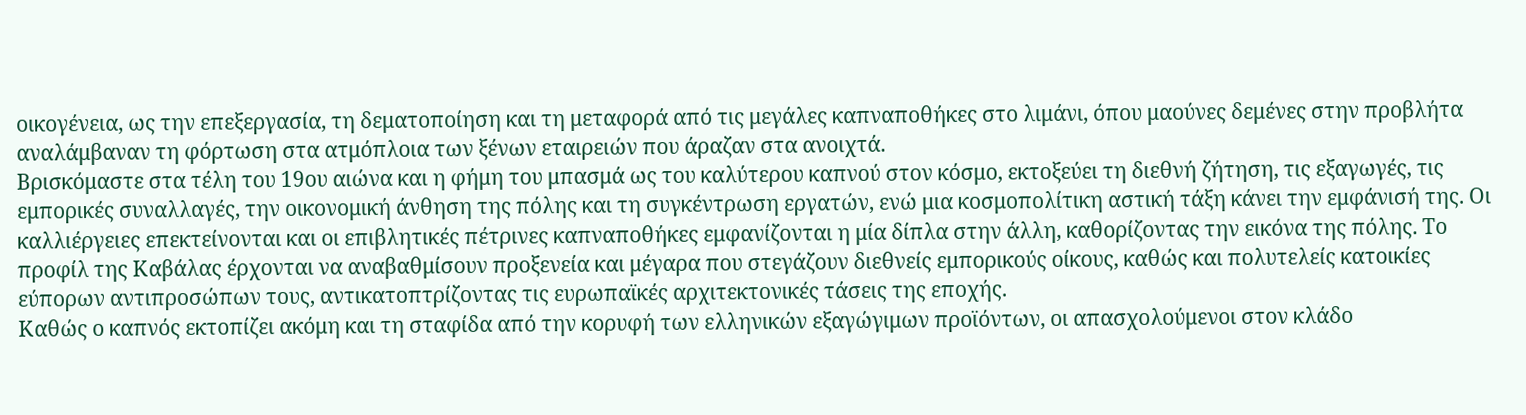οικογένεια, ως την επεξεργασία, τη δεματοποίηση και τη μεταφορά από τις μεγάλες καπναποθήκες στο λιμάνι, όπου μαούνες δεμένες στην προβλήτα αναλάμβαναν τη φόρτωση στα ατμόπλοια των ξένων εταιρειών που άραζαν στα ανοιχτά.
Βρισκόμαστε στα τέλη του 19ου αιώνα και η φήμη του μπασμά ως του καλύτερου καπνού στον κόσμο, εκτοξεύει τη διεθνή ζήτηση, τις εξαγωγές, τις εμπορικές συναλλαγές, την οικονομική άνθηση της πόλης και τη συγκέντρωση εργατών, ενώ μια κοσμοπολίτικη αστική τάξη κάνει την εμφάνισή της. Οι καλλιέργειες επεκτείνονται και οι επιβλητικές πέτρινες καπναποθήκες εμφανίζονται η μία δίπλα στην άλλη, καθορίζοντας την εικόνα της πόλης. Το προφίλ της Καβάλας έρχονται να αναβαθμίσουν προξενεία και μέγαρα που στεγάζουν διεθνείς εμπορικούς οίκους, καθώς και πολυτελείς κατοικίες εύπορων αντιπροσώπων τους, αντικατοπτρίζοντας τις ευρωπαϊκές αρχιτεκτονικές τάσεις της εποχής.
Καθώς ο καπνός εκτοπίζει ακόμη και τη σταφίδα από την κορυφή των ελληνικών εξαγώγιμων προϊόντων, οι απασχολούμενοι στον κλάδο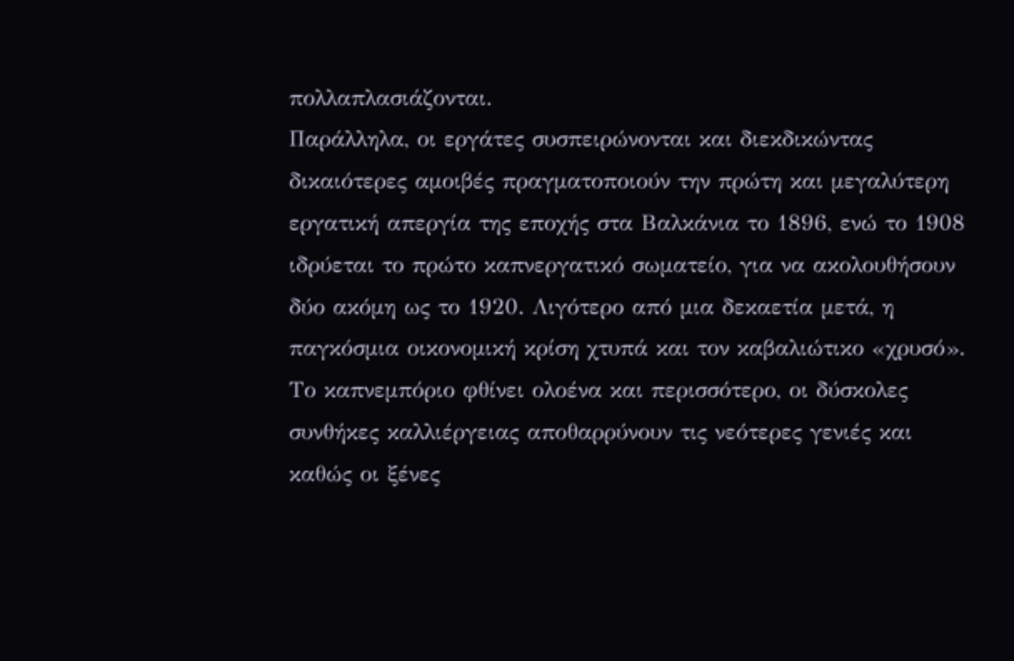πολλαπλασιάζονται.
Παράλληλα, οι εργάτες συσπειρώνονται και διεκδικώντας δικαιότερες αμοιβές πραγματοποιούν την πρώτη και μεγαλύτερη εργατική απεργία της εποχής στα Βαλκάνια το 1896, ενώ το 1908 ιδρύεται το πρώτο καπνεργατικό σωματείο, για να ακολουθήσουν δύο ακόμη ως το 1920. Λιγότερο από μια δεκαετία μετά, η παγκόσμια οικονομική κρίση χτυπά και τον καβαλιώτικο «χρυσό». Το καπνεμπόριο φθίνει ολοένα και περισσότερο, οι δύσκολες συνθήκες καλλιέργειας αποθαρρύνουν τις νεότερες γενιές και καθώς οι ξένες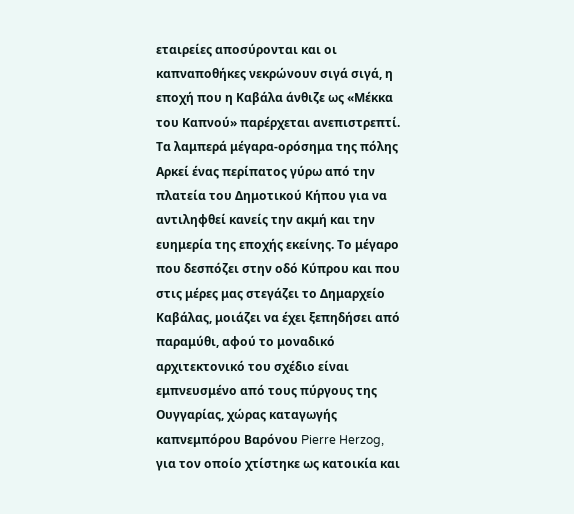εταιρείες αποσύρονται και οι καπναποθήκες νεκρώνουν σιγά σιγά, η εποχή που η Καβάλα άνθιζε ως «Μέκκα του Καπνού» παρέρχεται ανεπιστρεπτί.
Τα λαμπερά μέγαρα-ορόσημα της πόλης
Αρκεί ένας περίπατος γύρω από την πλατεία του Δημοτικού Κήπου για να αντιληφθεί κανείς την ακμή και την ευημερία της εποχής εκείνης. Το μέγαρο που δεσπόζει στην οδό Κύπρου και που στις μέρες μας στεγάζει το Δημαρχείο Καβάλας, μοιάζει να έχει ξεπηδήσει από παραμύθι, αφού το μοναδικό αρχιτεκτονικό του σχέδιο είναι εμπνευσμένο από τους πύργους της Ουγγαρίας, χώρας καταγωγής καπνεμπόρου Βαρόνου Pierre Herzog, για τον οποίο χτίστηκε ως κατοικία και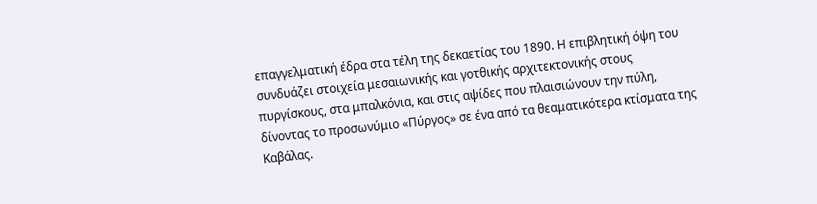επαγγελματική έδρα στα τέλη της δεκαετίας του 1890. Η επιβλητική όψη του συνδυάζει στοιχεία μεσαιωνικής και γοτθικής αρχιτεκτονικής στους πυργίσκους, στα μπαλκόνια, και στις αψίδες που πλαισιώνουν την πύλη, δίνοντας το προσωνύμιο «Πύργος» σε ένα από τα θεαματικότερα κτίσματα της Καβάλας.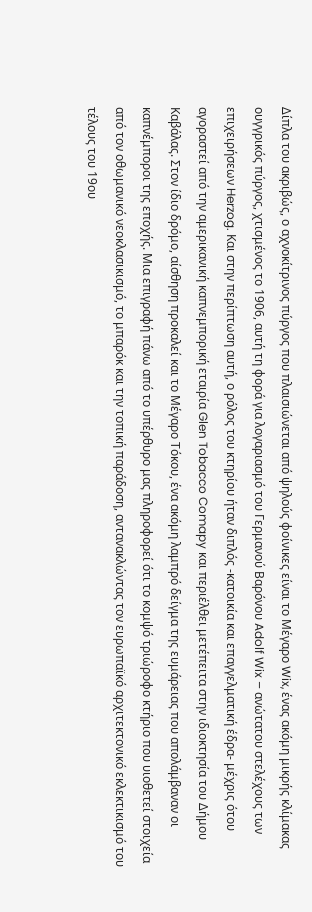Δίπλα του ακριβώς, ο αχνοκίτρινος πύργος που πλαισιώνεται από ψηλούς φοίνικες είναι το Μέγαρο Wix, ένας ακόμη μικρής κλίμακας ουγγρικός πύργος, χτισμένος το 1906, αυτή τη φορά για λογαριασμό του Γερμανού Bαρόνου Adolf Wix – ανώτατου στελέχους των επιχειρήσεων Herzog. Και στην περίπτωση αυτή, ο ρόλος του κτηρίου ήταν διπλός -κατοικία και επαγγελματική έδρα- μέχρις ότου αγοραστεί από την αμερικανική καπνεμπορική εταιρία Glen Tobacco Comapy και περιέλθει μετέπειτα στην ιδιοκτησία του Δήμου Καβάλας. Στον ίδιο δρόμο, αίσθηση προκαλεί και το Μέγαρο Τόκου, ένα ακόμη λαμπρό δείγμα της ευμάρειας που απολάμβαναν οι καπνέμποροι της εποχής. Μια επιγραφή πάνω από το υπέρθυρο μας πληροφορεί ότι το κομψό τριώροφο κτήριο που υιοθετεί στοιχεία από τον οθωμανικό νεοκλασικισμό, το μπαρόκ και την τοπική παράδοση, αντανακλώντας τον ευρωπαϊκό αρχιτεκτονικό εκλεκτικισμό του τέλους του 19ου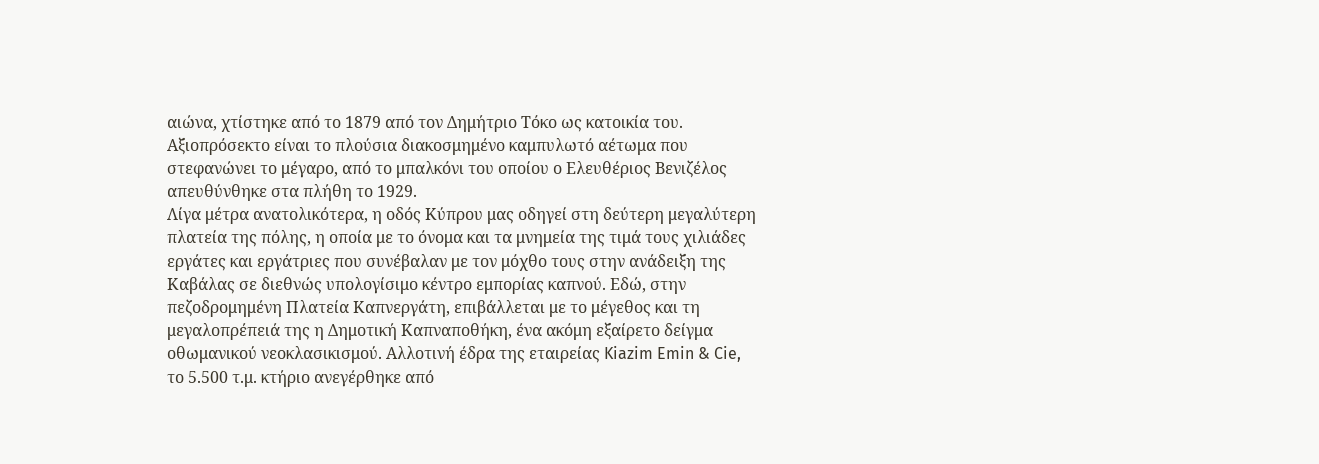αιώνα, χτίστηκε από το 1879 από τον Δημήτριο Τόκο ως κατοικία του. Αξιοπρόσεκτο είναι το πλούσια διακοσμημένο καμπυλωτό αέτωμα που στεφανώνει το μέγαρο, από το μπαλκόνι του οποίου ο Ελευθέριος Βενιζέλος απευθύνθηκε στα πλήθη το 1929.
Λίγα μέτρα ανατολικότερα, η οδός Κύπρου μας οδηγεί στη δεύτερη μεγαλύτερη πλατεία της πόλης, η οποία με το όνομα και τα μνημεία της τιμά τους χιλιάδες εργάτες και εργάτριες που συνέβαλαν με τον μόχθο τους στην ανάδειξη της Καβάλας σε διεθνώς υπολογίσιμο κέντρο εμπορίας καπνού. Εδώ, στην πεζοδρομημένη Πλατεία Καπνεργάτη, επιβάλλεται με το μέγεθος και τη μεγαλοπρέπειά της η Δημοτική Καπναποθήκη, ένα ακόμη εξαίρετο δείγμα οθωμανικού νεοκλασικισμού. Αλλοτινή έδρα της εταιρείας Kiazim Emin & Cie, το 5.500 τ.μ. κτήριο ανεγέρθηκε από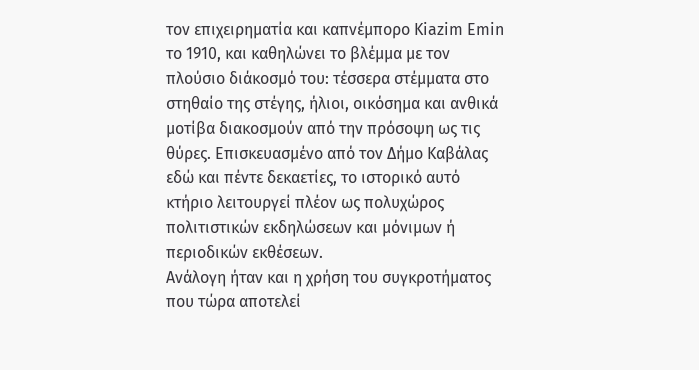τον επιχειρηματία και καπνέμπορο Kiazim Emin το 1910, και καθηλώνει το βλέμμα με τον πλούσιο διάκοσμό του: τέσσερα στέμματα στο στηθαίο της στέγης, ήλιοι, οικόσημα και ανθικά μοτίβα διακοσμούν από την πρόσοψη ως τις θύρες. Επισκευασμένο από τον Δήμο Καβάλας εδώ και πέντε δεκαετίες, το ιστορικό αυτό κτήριο λειτουργεί πλέον ως πολυχώρος πολιτιστικών εκδηλώσεων και μόνιμων ή περιοδικών εκθέσεων.
Ανάλογη ήταν και η χρήση του συγκροτήματος που τώρα αποτελεί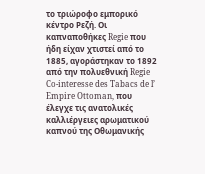το τριώροφο εμπορικό κέντρο Ρεζή. Οι καπναποθήκες Regie που ήδη είχαν χτιστεί από το 1885, αγοράστηκαν το 1892 από την πολυεθνική Regie Co-interesse des Tabacs de l’ Empire Ottoman, που έλεγχε τις ανατολικές καλλιέργειες αρωματικού καπνού της Οθωμανικής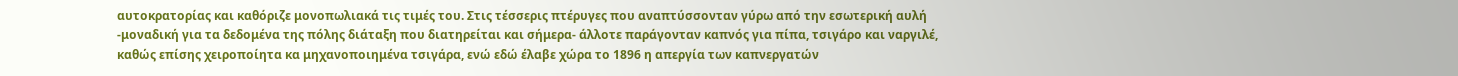αυτοκρατορίας και καθόριζε μονοπωλιακά τις τιμές του. Στις τέσσερις πτέρυγες που αναπτύσσονταν γύρω από την εσωτερική αυλή -μοναδική για τα δεδομένα της πόλης διάταξη που διατηρείται και σήμερα- άλλοτε παράγονταν καπνός για πίπα, τσιγάρο και ναργιλέ, καθώς επίσης χειροποίητα κα μηχανοποιημένα τσιγάρα, ενώ εδώ έλαβε χώρα το 1896 η απεργία των καπνεργατών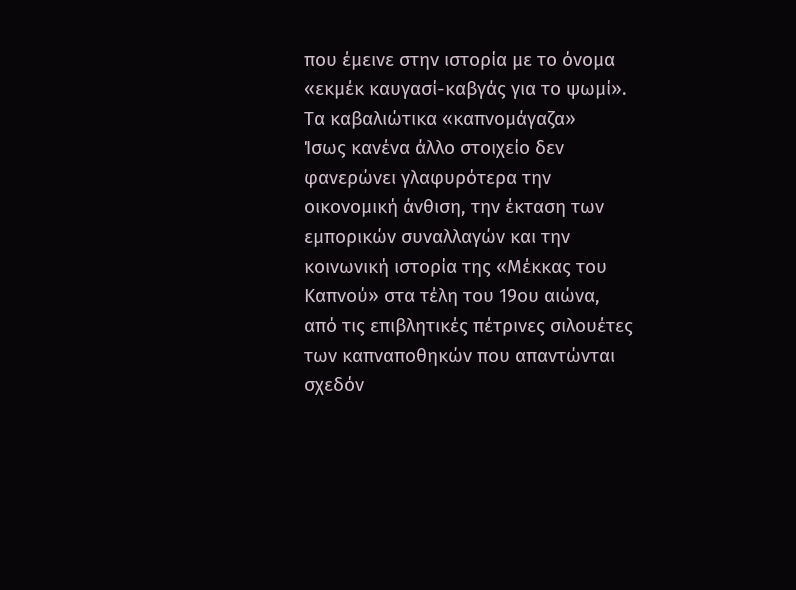που έμεινε στην ιστορία με το όνομα «εκμέκ καυγασί-καβγάς για το ψωμί».
Τα καβαλιώτικα «καπνομάγαζα»
Ίσως κανένα άλλο στοιχείο δεν φανερώνει γλαφυρότερα την οικονομική άνθιση, την έκταση των εμπορικών συναλλαγών και την κοινωνική ιστορία της «Μέκκας του Καπνού» στα τέλη του 19ου αιώνα, από τις επιβλητικές πέτρινες σιλουέτες των καπναποθηκών που απαντώνται σχεδόν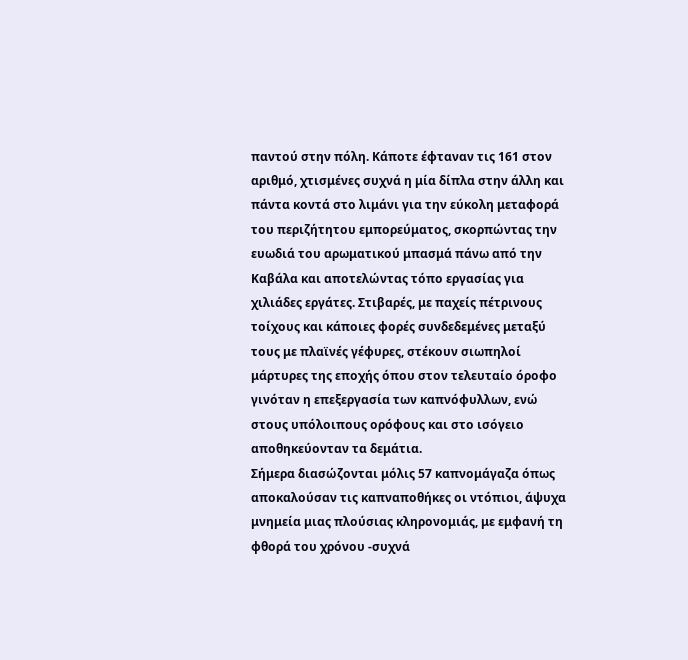παντού στην πόλη. Κάποτε έφταναν τις 161 στον αριθμό, χτισμένες συχνά η μία δίπλα στην άλλη και πάντα κοντά στο λιμάνι για την εύκολη μεταφορά του περιζήτητου εμπορεύματος, σκορπώντας την ευωδιά του αρωματικού μπασμά πάνω από την Καβάλα και αποτελώντας τόπο εργασίας για χιλιάδες εργάτες. Στιβαρές, με παχείς πέτρινους τοίχους και κάποιες φορές συνδεδεμένες μεταξύ τους με πλαϊνές γέφυρες, στέκουν σιωπηλοί μάρτυρες της εποχής όπου στον τελευταίο όροφο γινόταν η επεξεργασία των καπνόφυλλων, ενώ στους υπόλοιπους ορόφους και στο ισόγειο αποθηκεύονταν τα δεμάτια.
Σήμερα διασώζονται μόλις 57 καπνομάγαζα όπως αποκαλούσαν τις καπναποθήκες οι ντόπιοι, άψυχα μνημεία μιας πλούσιας κληρονομιάς, με εμφανή τη φθορά του χρόνου -συχνά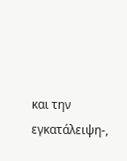και την εγκατάλειψη-,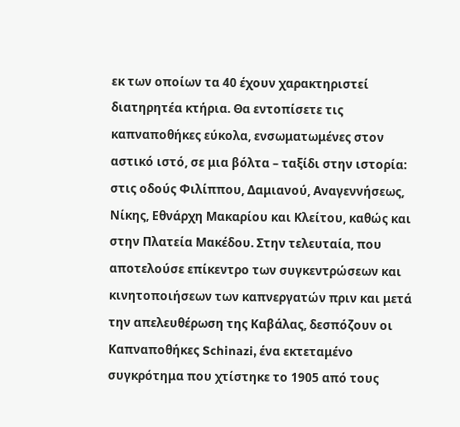εκ των οποίων τα 40 έχουν χαρακτηριστεί διατηρητέα κτήρια. Θα εντοπίσετε τις καπναποθήκες εύκολα, ενσωματωμένες στον αστικό ιστό, σε μια βόλτα – ταξίδι στην ιστορία: στις οδούς Φιλίππου, Δαμιανού, Αναγεννήσεως, Νίκης, Εθνάρχη Μακαρίου και Κλείτου, καθώς και στην Πλατεία Μακέδου. Στην τελευταία, που αποτελούσε επίκεντρο των συγκεντρώσεων και κινητοποιήσεων των καπνεργατών πριν και μετά την απελευθέρωση της Καβάλας, δεσπόζουν οι Καπναποθήκες Schinazi, ένα εκτεταμένο συγκρότημα που χτίστηκε το 1905 από τους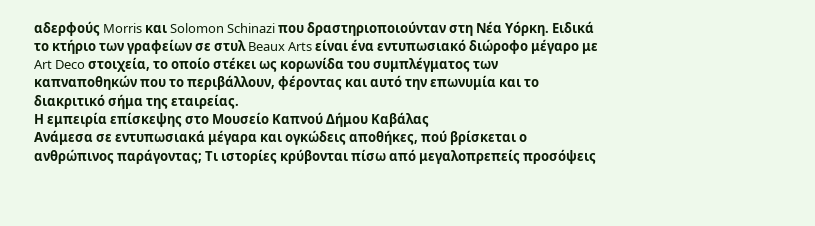αδερφούς Morris και Solomon Schinazi που δραστηριοποιούνταν στη Νέα Υόρκη. Ειδικά το κτήριο των γραφείων σε στυλ Beaux Arts είναι ένα εντυπωσιακό διώροφο μέγαρο με Art Deco στοιχεία, το οποίο στέκει ως κορωνίδα του συμπλέγματος των καπναποθηκών που το περιβάλλουν, φέροντας και αυτό την επωνυμία και το διακριτικό σήμα της εταιρείας.
Η εμπειρία επίσκεψης στο Μουσείο Καπνού Δήμου Καβάλας
Ανάμεσα σε εντυπωσιακά μέγαρα και ογκώδεις αποθήκες, πού βρίσκεται ο ανθρώπινος παράγοντας; Τι ιστορίες κρύβονται πίσω από μεγαλοπρεπείς προσόψεις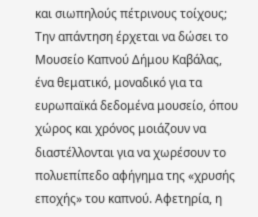και σιωπηλούς πέτρινους τοίχους; Την απάντηση έρχεται να δώσει το Μουσείο Καπνού Δήμου Καβάλας, ένα θεματικό, μοναδικό για τα ευρωπαϊκά δεδομένα μουσείο, όπου χώρος και χρόνος μοιάζουν να διαστέλλονται για να χωρέσουν το πολυεπίπεδο αφήγημα της «χρυσής εποχής» του καπνού. Αφετηρία, η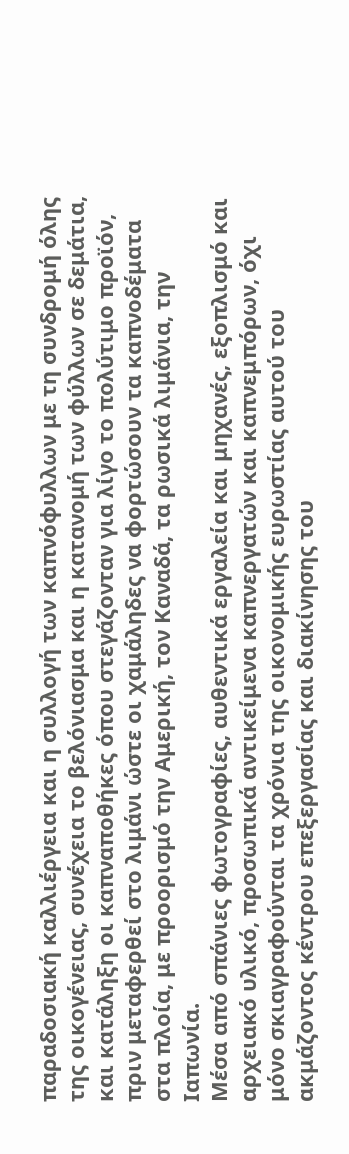παραδοσιακή καλλιέργεια και η συλλογή των καπνόφυλλων με τη συνδρομή όλης της οικογένειας, συνέχεια το βελόνιασμα και η κατανομή των φύλλων σε δεμάτια, και κατάληξη οι καπναποθήκες όπου στεγάζονταν για λίγο το πολύτιμο προϊόν, πριν μεταφερθεί στο λιμάνι ώστε οι χαμάληδες να φορτώσουν τα καπνοδέματα στα πλοία, με προορισμό την Αμερική, τον Καναδά, τα ρωσικά λιμάνια, την Ιαπωνία.
Μέσα από σπάνιες φωτογραφίες, αυθεντικά εργαλεία και μηχανές, εξοπλισμό και αρχειακό υλικό, προσωπικά αντικείμενα καπνεργατών και καπνεμπόρων, όχι μόνο σκιαγραφούνται τα χρόνια της οικονομικής ευρωστίας αυτού του ακμάζοντος κέντρου επεξεργασίας και διακίνησης του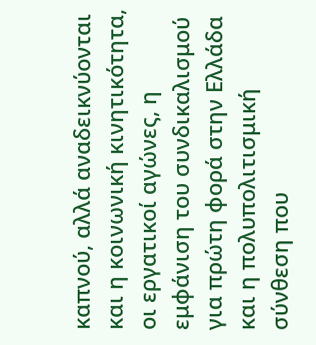καπνού, αλλά αναδεικνύονται και η κοινωνική κινητικότητα, οι εργατικοί αγώνες, η εμφάνιση του συνδικαλισμού για πρώτη φορά στην Ελλάδα και η πολυπολιτισμική σύνθεση που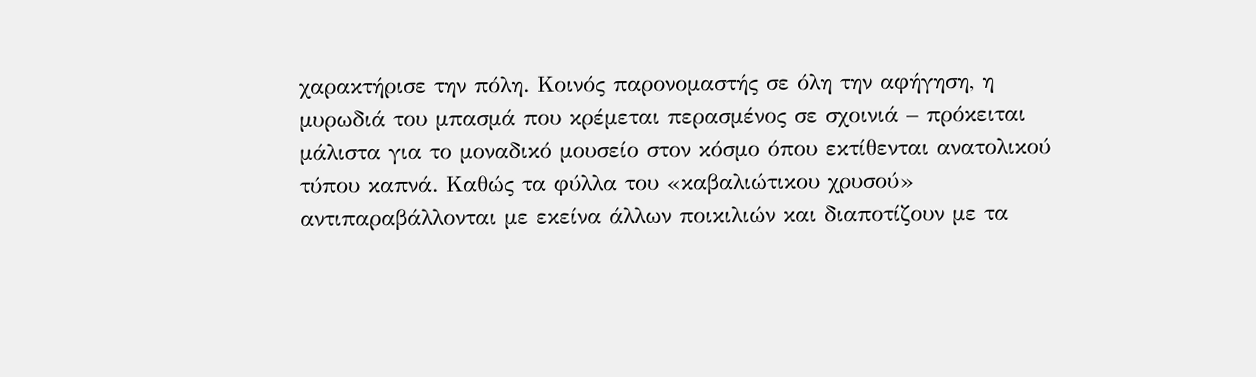χαρακτήρισε την πόλη. Κοινός παρονομαστής σε όλη την αφήγηση, η μυρωδιά του μπασμά που κρέμεται περασμένος σε σχοινιά – πρόκειται μάλιστα για το μοναδικό μουσείο στον κόσμο όπου εκτίθενται ανατολικού τύπου καπνά. Καθώς τα φύλλα του «καβαλιώτικου χρυσού» αντιπαραβάλλονται με εκείνα άλλων ποικιλιών και διαποτίζουν με τα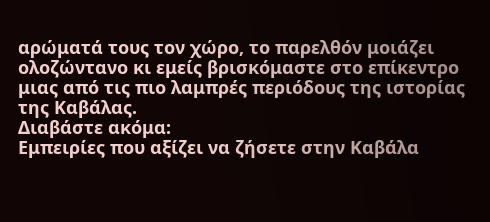αρώματά τους τον χώρο, το παρελθόν μοιάζει ολοζώντανο κι εμείς βρισκόμαστε στο επίκεντρο μιας από τις πιο λαμπρές περιόδους της ιστορίας της Καβάλας.
Διαβάστε ακόμα:
Εμπειρίες που αξίζει να ζήσετε στην Καβάλα